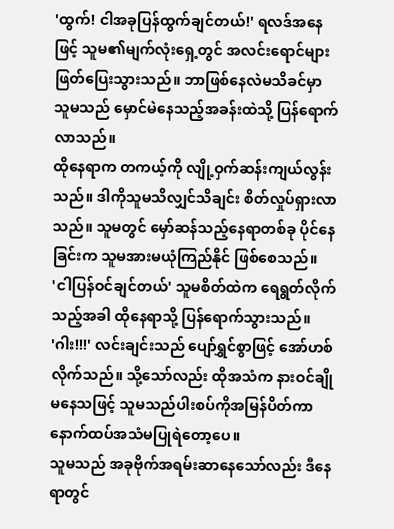'ထွက်! ငါအခုပြန်ထွက်ချင်တယ်!' ရလဒ်အနေဖြင့် သူမ၏မျက်လုံးရှေ့တွင် အလင်းရောင်များဖြတ်ပြေးသွားသည်။ ဘာဖြစ်နေလဲမသိခင်မှာ သူမသည် မှောင်မဲနေသည့်အခန်းထဲသို့ ပြန်ရောက်လာသည်။
ထိုနေရာက တကယ့်ကို လျို့ဝှက်ဆန်းကျယ်လွန်းသည်။ ဒါကိုသူမသိလျှင်သိချင်း စိတ်လှုပ်ရှားလာသည်။ သူမတွင် မှော်ဆန်သည့်နေရာတစ်ခု ပိုင်နေခြင်းက သူမအားမယုံကြည်နိုင် ဖြစ်စေသည်။
'ငါပြန်ဝင်ချင်တယ်' သူမစိတ်ထဲက ရေရွတ်လိုက်သည့်အခါ ထိုနေရာသို့ ပြန်ရောက်သွားသည်။
'ဂါး!!!' လင်းချင်းသည် ပျော်ရွှင်စွာဖြင့် အော်ဟစ်လိုက်သည်။ သို့သော်လည်း ထိုအသံက နားဝင်ချိုမနေသဖြင့် သူမသည်ပါးစပ်ကိုအမြန်ပိတ်ကာ နောက်ထပ်အသံမပြုရဲတော့ပေ။
သူမသည် အခုဗိုက်အရမ်းဆာနေသော်လည်း ဒီနေရာတွင်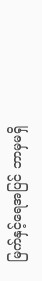မြက်နှင့်ရေအပြင် ဘာမှမရှိ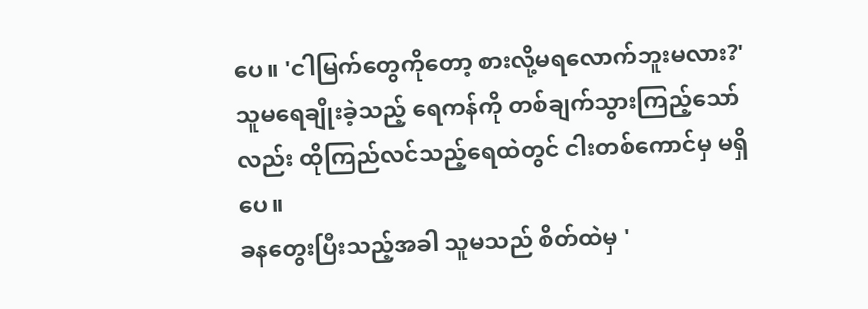ပေ။ 'ငါမြက်တွေကိုတော့ စားလို့မရလောက်ဘူးမလား?'
သူမရေချိုးခဲ့သည့် ရေကန်ကို တစ်ချက်သွားကြည့်သော်လည်း ထိုကြည်လင်သည့်ရေထဲတွင် ငါးတစ်ကောင်မှ မရှိပေ။
ခနတွေးပြီးသည့်အခါ သူမသည် စိတ်ထဲမှ '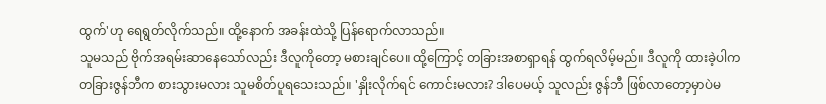ထွက်'ဟု ရေရွတ်လိုက်သည်။ ထို့နောက် အခန်းထဲသို့ ပြန်ရောက်လာသည်။
သူမသည် ဗိုက်အရမ်းဆာနေသော်လည်း ဒီလူကိုတော့ မစားချင်ပေ။ ထို့ကြောင့် တခြားအစာရှာရန် ထွက်ရလိမ့်မည်။ ဒီလူကို ထားခဲ့ပါက တခြားဇွန်ဘီက စားသွားမလား သူမစိတ်ပူရသေးသည်။ 'နှိုးလိုက်ရင် ကောင်းမလား? ဒါပေမယ့် သူလည်း ဇွန်ဘီ ဖြစ်လာတော့မှာပဲမ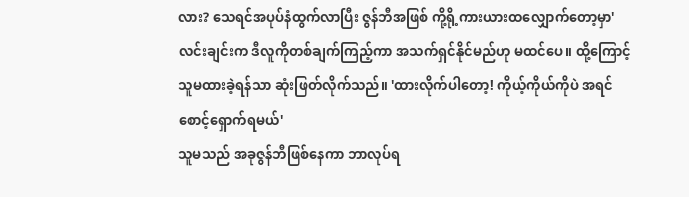လား? သေရင်အပုပ်နံထွက်လာပြီး ဇွန်ဘီအဖြစ် ကို့ရို့ကားယားထလျှောက်တော့မှာ'
လင်းချင်းက ဒီလူကိုတစ်ချက်ကြည့်ကာ အသက်ရှင်နိုင်မည်ဟု မထင်ပေ။ ထို့ကြောင့် သူမထားခဲ့ရန်သာ ဆုံးဖြတ်လိုက်သည်။ 'ထားလိုက်ပါတော့! ကိုယ့်ကိုယ်ကိုပဲ အရင်စောင့်ရှောက်ရမယ်'
သူမသည် အခုဇွန်ဘီဖြစ်နေကာ ဘာလုပ်ရ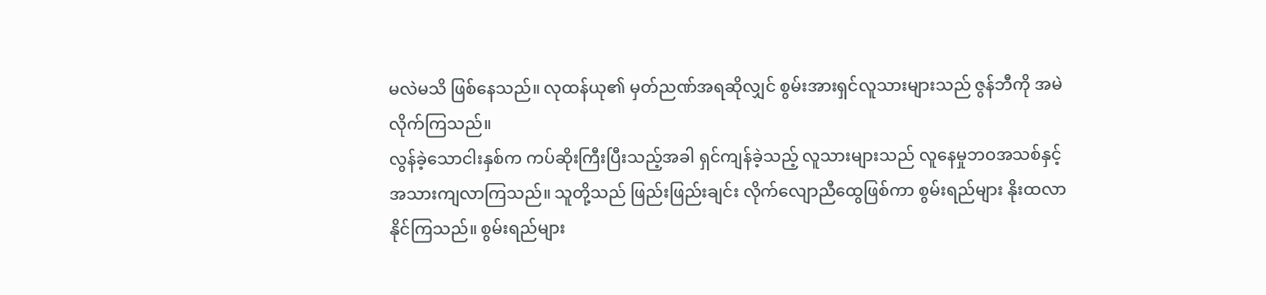မလဲမသိ ဖြစ်နေသည်။ လုထန်ယု၏ မှတ်ညဏ်အရဆိုလျှင် စွမ်းအားရှင်လူသားများသည် ဇွန်ဘီကို အမဲလိုက်ကြသည်။
လွန်ခဲ့သောငါးနှစ်က ကပ်ဆိုးကြီးပြီးသည့်အခါ ရှင်ကျန်ခဲ့သည့် လူသားများသည် လူနေမှုဘဝအသစ်နှင့် အသားကျလာကြသည်။ သူတို့သည် ဖြည်းဖြည်းချင်း လိုက်လျောညီထွေဖြစ်ကာ စွမ်းရည်များ နိုးထလာနိုင်ကြသည်။ စွမ်းရည်များ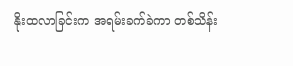နိုးထလာခြင်းက အရမ်းခက်ခဲကာ တစ်သိန်း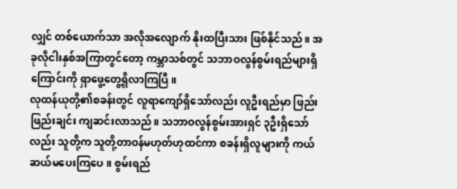လျှင် တစ်ယောက်သာ အလိုအလျောက် နိုးထပြီးသား ဖြစ်နိုင်သည်။ အခုလိုငါးနှစ်အကြာတွင်တော့ ကမ္ဘာသစ်တွင် သဘာဝလွန်စွမ်းရည်များရှိကြောင်းကို ရှာဖွေ့တွေ့ရှိလာကြပြီ။
လုထန်ယုတို့၏စခန်းတွင် လူရာကျော်ရှိသော်လည်း လူဦးရည်မှာ ဖြည်းဖြည်းချင်း ကျဆင်းလာသည်။ သဘာဝလွန်စွမ်းအားရှင် ၃ဦးရှိသော်လည်း သူတို့က သူတို့တာဝန်မဟုတ်ဟုထင်ကာ စခန်းရှိလူများကို ကယ်ဆယ်မပေးကြပေ။ စွမ်းရည်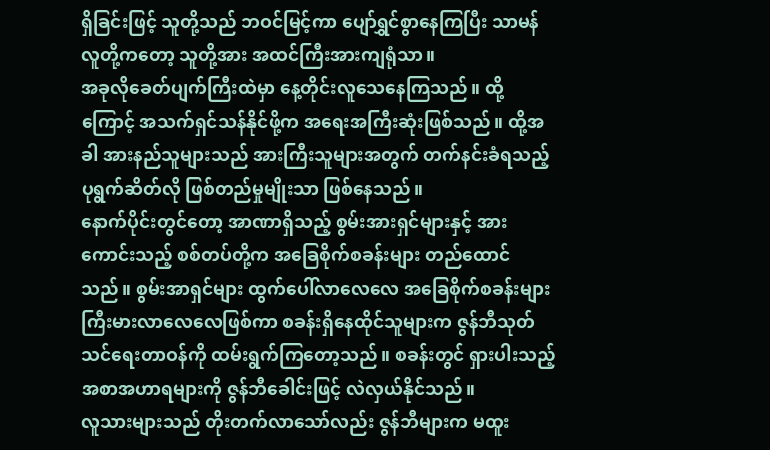ရှိခြင်းဖြင့် သူတို့သည် ဘဝင်မြင့်ကာ ပျော်ရွှင်စွာနေကြပြီး သာမန်လူတို့ကတော့ သူတို့အား အထင်ကြီးအားကျရုံသာ။
အခုလိုခေတ်ပျက်ကြီးထဲမှာ နေ့တိုင်းလူသေနေကြသည်။ ထို့ကြောင့် အသက်ရှင်သန်နိုင်ဖို့က အရေးအကြီးဆုံးဖြစ်သည်။ ထို့အခါ အားနည်သူများသည် အားကြီးသူများအတွက် တက်နင်းခံရသည့် ပုရွက်ဆိတ်လို ဖြစ်တည်မှုမျိုးသာ ဖြစ်နေသည်။
နောက်ပိုင်းတွင်တော့ အာဏာရှိသည့် စွမ်းအားရှင်များနှင့် အားကောင်းသည့် စစ်တပ်တို့က အခြေစိုက်စခန်းများ တည်ထောင်သည်။ စွမ်းအာရှင်များ ထွက်ပေါ်လာလေလေ အခြေစိုက်စခန်းများ ကြီးမားလာလေလေဖြစ်ကာ စခန်းရှိနေထိုင်သူများက ဇွန်ဘီသုတ်သင်ရေးတာဝန်ကို ထမ်းရွက်ကြတော့သည်။ စခန်းတွင် ရှားပါးသည့် အစာအဟာရများကို ဇွန်ဘီခေါင်းဖြင့် လဲလှယ်နိုင်သည်။
လူသားများသည် တိုးတက်လာသော်လည်း ဇွန်ဘီများက မထူး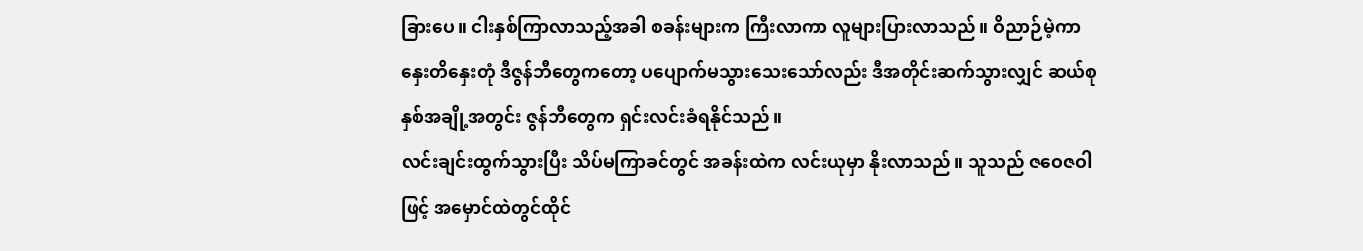ခြားပေ။ ငါးနှစ်ကြာလာသည့်အခါ စခန်းများက ကြီးလာကာ လူများပြားလာသည်။ ဝိညာဉ်မဲ့ကာ နှေးတိနှေးတုံ ဒီဇွန်ဘီတွေကတော့ ပပျောက်မသွားသေးသော်လည်း ဒီအတိုင်းဆက်သွားလျှင် ဆယ်စုနှစ်အချို့အတွင်း ဇွန်ဘီတွေက ရှင်းလင်းခံရနိုင်သည်။
လင်းချင်းထွက်သွားပြီး သိပ်မကြာခင်တွင် အခန်းထဲက လင်းယုမှာ နိုးလာသည်။ သူသည် ဇဝေဇဝါဖြင့် အမှောင်ထဲတွင်ထိုင်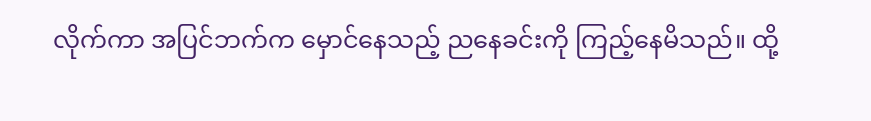လိုက်ကာ အပြင်ဘက်က မှောင်နေသည့် ညနေခင်းကို ကြည့်နေမိသည်။ ထို့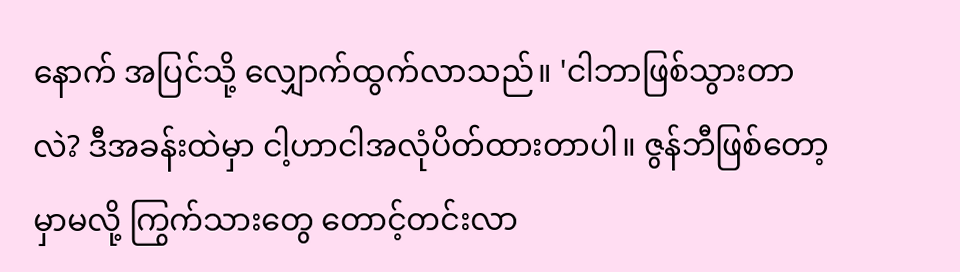နောက် အပြင်သို့ လျှောက်ထွက်လာသည်။ 'ငါဘာဖြစ်သွားတာလဲ? ဒီအခန်းထဲမှာ ငါ့ဟာငါအလုံပိတ်ထားတာပါ။ ဇွန်ဘီဖြစ်တော့မှာမလို့ ကြွက်သားတွေ တောင့်တင်းလာ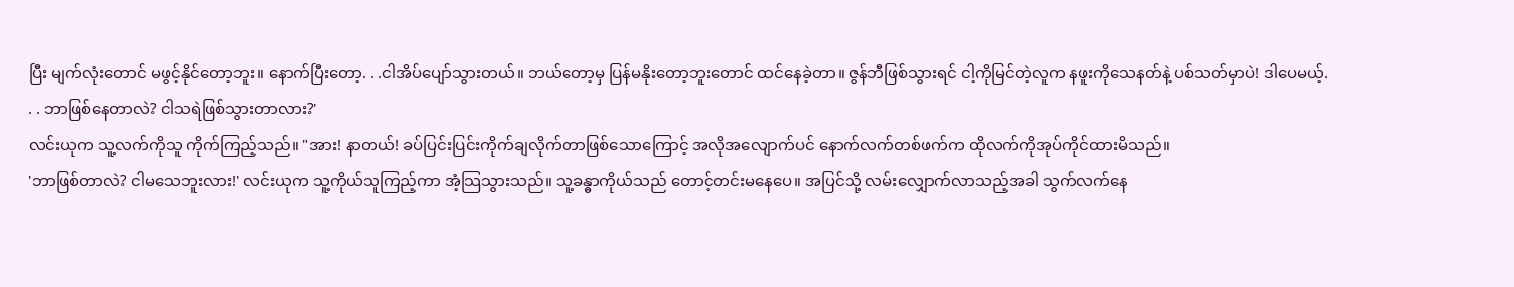ပြီး မျက်လုံးတောင် မဖွင့်နိုင်တော့ဘူး။ နောက်ပြီးတော့. . .ငါအိပ်ပျော်သွားတယ်။ ဘယ်တော့မှ ပြန်မနိုးတော့ဘူးတောင် ထင်နေခဲ့တာ။ ဇွန်ဘီဖြစ်သွားရင် ငါ့ကိုမြင်တဲ့လူက နဖူးကိုသေနတ်နဲ့ ပစ်သတ်မှာပဲ! ဒါပေမယ့်. . . ဘာဖြစ်နေတာလဲ? ငါသရဲဖြစ်သွားတာလား?'
လင်းယုက သူ့လက်ကိုသူ ကိုက်ကြည့်သည်။ "အား! နာတယ်! ခပ်ပြင်းပြင်းကိုက်ချလိုက်တာဖြစ်သောကြောင့် အလိုအလျောက်ပင် နောက်လက်တစ်ဖက်က ထိုလက်ကိုအုပ်ကိုင်ထားမိသည်။
'ဘာဖြစ်တာလဲ? ငါမသေဘူးလား!' လင်းယုက သူ့ကိုယ်သူကြည့်ကာ အံ့သြသွားသည်။ သူ့ခန္ဓာကိုယ်သည် တောင့်တင်းမနေပေ။ အပြင်သို့ လမ်းလျှောက်လာသည့်အခါ သွက်လက်နေ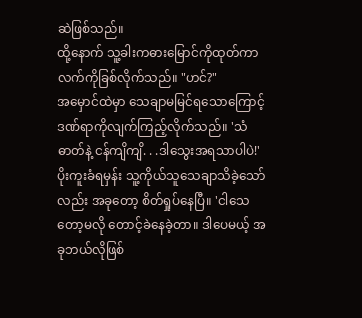ဆဲဖြစ်သည်။
ထို့နောက် သူ့ခါးကဓားမြောင်ကိုထုတ်ကာ လက်ကိုခြစ်လိုက်သည်။ "ဟင်?"
အမှောင်ထဲမှာ သေချာမမြင်ရသောကြောင့် ဒဏ်ရာကိုလျက်ကြည့်လိုက်သည်။ 'သံဓာတ်နဲ့ ငန်ကျိကျိ. . .ဒါသွေးအရသာပါပဲ!'
ပိုးကူးခံရမှန်း သူ့ကိုယ်သူသေချာသိခဲ့သော်လည်း အခုတော့ စိတ်ရှုပ်နေပြီ။ 'ငါသေတော့မလို တောင့်ခဲနေခဲ့တာ။ ဒါပေမယ့် အခုဘယ်လိုဖြစ်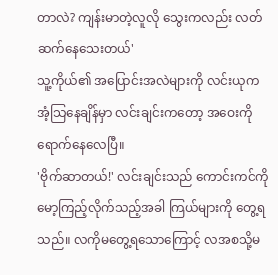တာလဲ? ကျန်းမာတဲ့လူလို သွေးကလည်း လတ်ဆက်နေသေးတယ်'
သူ့ကိုယ်၏ အပြောင်းအလဲများကို လင်းယုက အံ့သြနေချိန်မှာ လင်းချင်းကတော့ အဝေးကိုရောက်နေလေပြီ။
'ဗိုက်ဆာတယ်!' လင်းချင်းသည် ကောင်းကင်ကို မော့ကြည့်လိုက်သည့်အခါ ကြယ်များကို တွေ့ရသည်။ လကိုမတွေ့ရသောကြောင့် လအစသို့မ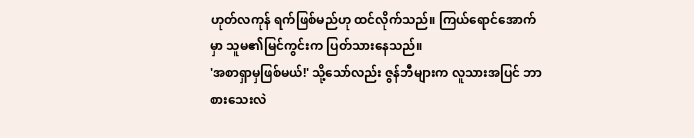ဟုတ်လကုန် ရက်ဖြစ်မည်ဟု ထင်လိုက်သည်။ ကြယ်ရောင်အောက်မှာ သူမ၏မြင်ကွင်းက ပြတ်သားနေသည်။
'အစာရှာမှဖြစ်မယ်!' သို့သော်လည်း ဇွန်ဘီများက လူသားအပြင် ဘာစားသေးလဲ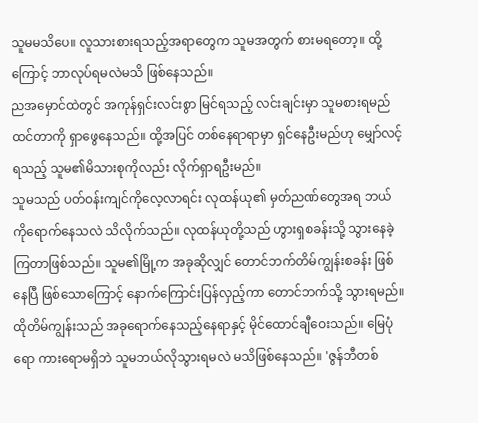သူမမသိပေ။ လူသားစားရသည့်အရာတွေက သူမအတွက် စားမရတော့။ ထို့ကြောင့် ဘာလုပ်ရမလဲမသိ ဖြစ်နေသည်။
ညအမှောင်ထဲတွင် အကုန်ရှင်းလင်းစွာ မြင်ရသည့် လင်းချင်းမှာ သူမစားရမည်ထင်တာကို ရှာဖွေနေသည်။ ထို့အပြင် တစ်နေရာရာမှာ ရှင်နေဦးမည်ဟု မျှော်လင့်ရသည့် သူမ၏မိသားစုကိုလည်း လိုက်ရှာရဦးမည်။
သူမသည် ပတ်ဝန်းကျင်ကိုလေ့လာရင်း လုထန်ယု၏ မှတ်ညဏ်တွေအရ ဘယ်ကိုရောက်နေသလဲ သိလိုက်သည်။ လုထန်ယုတို့သည် ဟွားရှစခန်းသို့ သွားနေခဲ့ကြတာဖြစ်သည်။ သူမ၏မြို့က အခုဆိုလျှင် တောင်ဘက်တိမ်ကျွန်းစခန်း ဖြစ်နေပြီ ဖြစ်သောကြောင့် နောက်ကြောင်းပြန်လှည့်ကာ တောင်ဘက်သို့ သွားရမည်။
ထိုတိမ်ကျွန်းသည် အခုရောက်နေသည့်နေရာနှင့် မိုင်ထောင်ချီဝေးသည်။ မြေပုံရော ကားရောမရှိဘဲ သူမဘယ်လိုသွားရမလဲ မသိဖြစ်နေသည်။ 'ဇွန်ဘီတစ်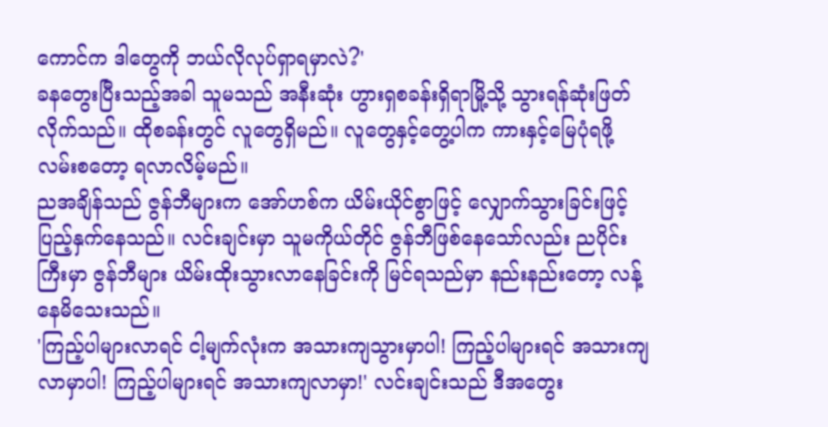ကောင်က ဒါတွေကို ဘယ်လိုလုပ်ရှာရမှာလဲ?'
ခနတွေးပြီးသည့်အခါ သူမသည် အနီးဆုံး ဟွားရှစခန်းရှိရာမြို့သို့ သွားရန်ဆုံးဖြတ်လိုက်သည်။ ထိုစခန်းတွင် လူတွေရှိမည်။ လူတွေနှင့်တွေ့ပါက ကားနှင့်မြေပုံရဖို့လမ်းစတော့ ရလာလိမ့်မည်။
ညအချိန်သည် ဇွန်ဘီများက အော်ဟစ်က ယိမ်းယိုင်စွာဖြင့် လျှောက်သွားခြင်းဖြင့် ပြည့်နှက်နေသည်။ လင်းချင်းမှာ သူမကိုယ်တိုင် ဇွန်ဘီဖြစ်နေသော်လည်း ညပိုင်းကြီးမှာ ဇွန်ဘီများ ယိမ်းထိုးသွားလာနေခြင်းကို မြင်ရသည်မှာ နည်းနည်းတော့ လန့်နေမိသေးသည်။
'ကြည့်ပါများလာရင် ငါ့မျက်လုံးက အသားကျသွားမှာပါ! ကြည့်ပါများရင် အသားကျလာမှာပါ! ကြည့်ပါများရင် အသားကျလာမှာ!' လင်းချင်းသည် ဒီအတွေး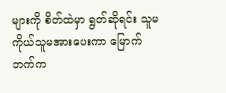များကို စိတ်ထဲမှာ ရွတ်ဆိုရင်း သူမကိုယ်သူမအားပေးကာ မြောက်ဘက်က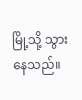မြို့သို့ သွားနေသည်။